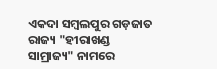ଏକଦା ସମ୍ୱଲପୁର ଗଡ଼ଜାତ ରାଜ୍ୟ "ହୀରାଖଣ୍ଡ ସାମ୍ରାଜ୍ୟ" ନାମରେ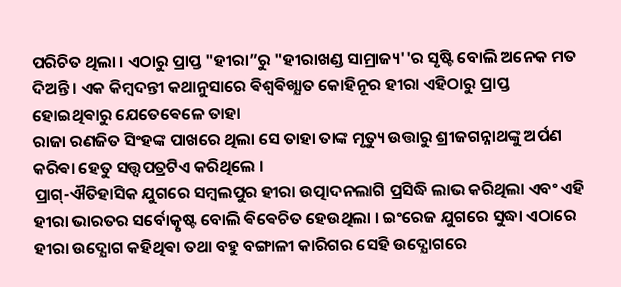ପରିଚିତ ଥିଲା । ଏଠାରୁ ପ୍ରାପ୍ତ "ହୀରା”ରୁ "ହୀରାଖଣ୍ଡ ସାମ୍ରାଜ୍ୟ''ର ସୃଷ୍ଟି ବୋଲି ଅନେକ ମତ ଦିଅନ୍ତି । ଏକ କିମ୍ବଦନ୍ତୀ କଥାନୁସାରେ ଵିଶ୍ଵଵିଖ୍ଯାତ କୋହିନୂର ହୀରା ଏହିଠାରୁ ପ୍ରାପ୍ତ ହୋଇଥିଵାରୁ ଯେତେଵେଳେ ତାହା
ରାଜା ରଣଜିତ ସିଂହଙ୍କ ପାଖରେ ଥିଲା ସେ ତାହା ତାଙ୍କ ମୃତ୍ୟୁ ଉତ୍ତାରୁ ଶ୍ରୀଜଗନ୍ନାଥଙ୍କୁ ଅର୍ପଣ କରିଵା ହେତୁ ସତ୍ତ୍ଵପତ୍ରଟିଏ କରିଥିଲେ ।
ପ୍ରାଗ୍-ଐତିହାସିକ ଯୁଗରେ ସମ୍ୱଲପୁର ହୀରା ଉତ୍ପାଦନଲାଗି ପ୍ରସିଦ୍ଧି ଲାଭ କରିଥିଲା ଏବଂ ଏହି ହୀରା ଭାରତର ସର୍ବୋତ୍କୃଷ୍ଟ ବୋଲି ଵିଵେଚିତ ହେଉଥିଲା । ଇଂରେଜ ଯୁଗରେ ସୁଦ୍ଧା ଏଠାରେ ହୀରା ଉଦ୍ଯୋଗ କହିଥିଵା ତଥା ବହୁ ବଙ୍ଗାଳୀ କାରିଗର ସେହି ଉଦ୍ଯୋଗରେ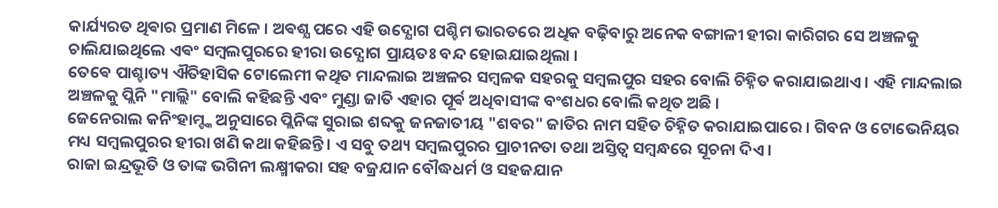କାର୍ଯ୍ୟରତ ଥିଵାର ପ୍ରମାଣ ମିଳେ । ଅଵଶ୍ଯ ପରେ ଏହି ଉଦ୍ଯୋଗ ପଶ୍ଚିମ ଭାରତରେ ଅଧିକ ବଢ଼ିବାରୁ ଅନେକ ବଙ୍ଗାଳୀ ହୀରା କାରିଗର ସେ ଅଞ୍ଚଳକୁ ଚାଲିଯାଇଥିଲେ ଏଵଂ ସମ୍ବଲପୁରରେ ହୀରା ଉଦ୍ଯୋଗ ପ୍ରାୟତଃ ବନ୍ଦ ହୋଇଯାଇଥିଲା ।
ତେଵେ ପାଶ୍ଚାତ୍ୟ ଐତିହାସିକ ଟୋଲେମୀ କଥିତ ମାନ୍ଦଲାଇ ଅଞ୍ଚଳର ସମ୍ୱଳକ ସହରକୁ ସମ୍ୱଲପୁର ସହର ବୋଲି ଚିହ୍ନିତ କରାଯାଇଥାଏ । ଏହି ମାନ୍ଦଲାଇ ଅଞ୍ଚଳକୁ ପ୍ଲିନି "ମାଲ୍ଲି" ବୋଲି କହିଛନ୍ତି ଏବଂ ମୁଣ୍ଡା ଜାତି ଏହାର ପୂର୍ଵ ଅଧିବାସୀଙ୍କ ବଂଶଧର ବୋଲି କଥିତ ଅଛି ।
ଜେନେରାଲ କନିଂହାମ୍ଙ୍କ ଅନୁସାରେ ପ୍ଲିନିଙ୍କ ସୁରାଇ ଶବ୍ଦକୁ ଜନଜାତୀୟ "ଶବର" ଜାତିର ନାମ ସହିତ ଚିହ୍ନିତ କରାଯାଇପାରେ । ଗିବନ ଓ ଟୋଭେନିୟର ମଧ୍ୟ ସମ୍ୱଲପୁରର ହୀରା ଖଣି କଥା କହିଛନ୍ତି । ଏ ସବୁ ତଥ୍ୟ ସମ୍ୱଲପୁରର ପ୍ରାଚୀନତା ତଥା ଅସ୍ତିତ୍ୱ ସମ୍ୱନ୍ଧରେ ସୂଚନା ଦିଏ ।
ରାଜା ଇନ୍ଦ୍ରଭୂତି ଓ ତାଙ୍କ ଭଗିନୀ ଲକ୍ଷ୍ମୀକରା ସହ ବଜ୍ରଯାନ ବୌଦ୍ଧଧର୍ମ ଓ ସହଜଯାନ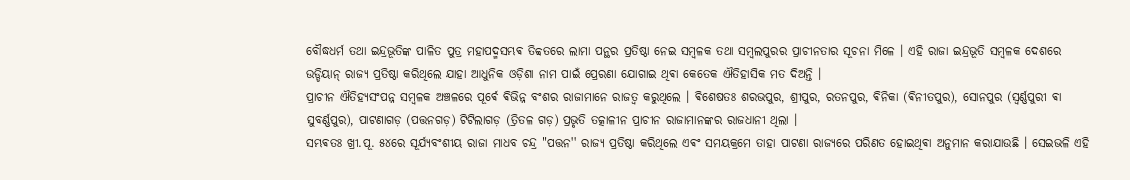ବୌଦ୍ଧଧର୍ମ ତଥା ଇନ୍ଦ୍ରଭୂତିଙ୍କ ପାଳିତ ପୁତ୍ର ମହାପଦ୍ମସମ୍ଭଵ ତିବ୍ବତରେ ଲାମା ପନ୍ଥର ପ୍ରତିଷ୍ଠା ନେଇ ସମ୍ୱଳକ ତଥା ସମ୍ୱଲପୁରର ପ୍ରାଚୀନତାର ସୂଚନା ମିଳେ । ଏହି ରାଜା ଇନ୍ଦ୍ରଭୂତି ସମ୍ବଳକ ଦେଶରେ ଉଡ୍ଡିୟାନ୍ ରାଜ୍ୟ ପ୍ରତିଷ୍ଠା କରିଥିଲେ ଯାହା ଆଧୁନିକ ଓଡ଼ିଶା ନାମ ପାଇଁ ପ୍ରେରଣା ଯୋଗାଇ ଥିଵା କେତେକ ଐତିହାସିକ ମତ ଦିଅନ୍ତି ।
ପ୍ରାଚୀନ ଐତିହ୍ୟସଂପନ୍ନ ସମ୍ବଳକ ଅଞ୍ଚଳରେ ପୂର୍ଵେ ଵିଭିନ୍ନ ବଂଶର ରାଜାମାନେ ରାଜତ୍ୱ କରୁଥିଲେ । ଵିଶେଷତଃ ଶରଭପୁର, ଶ୍ରୀପୁର, ରତନପୁର, ଵିନିକା (ଵିନୀତପୁର), ସୋନପୁର (ସ୍ୱର୍ଣ୍ଣପୁରୀ ଵା ସୁବର୍ଣ୍ଣପୁର), ପାଟଣାଗଡ଼ (ପତ୍ତନଗଡ଼) ଟିଟିଲାଗଡ଼ (ତ୍ରିତଳ ଗଡ଼) ପ୍ରଭୃତି ତତ୍କାଳୀନ ପ୍ରାଚୀନ ରାଜାମାନଙ୍କର ରାଜଧାନୀ ଥିଲା ।
ସମ୍ଭଵତଃ ଖ୍ରୀ.ପୂ. ୫୪ରେ ସୂର୍ଯ୍ୟବଂଶୀୟ ରାଜା ମାଧବ ଚନ୍ଦ୍ର "ପତ୍ତନ'' ରାଜ୍ୟ ପ୍ରତିଷ୍ଠା କରିଥିଲେ ଏଵଂ ସମୟକ୍ରମେ ତାହା ପାଟଣା ରାଜ୍ୟରେ ପରିଣତ ହୋଇଥିଵା ଅନୁମାନ କରାଯାଉଛି । ସେଇଭଳି ଏହି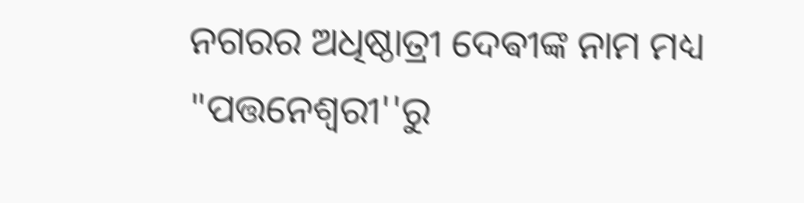ନଗରର ଅଧିଷ୍ଠାତ୍ରୀ ଦେଵୀଙ୍କ ନାମ ମଧ୍ୟ "ପତ୍ତନେଶ୍ୱରୀ''ରୁ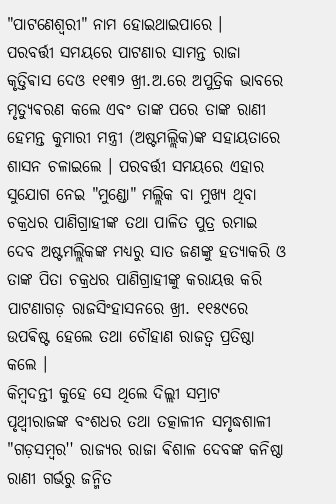"ପାଟଣେଶ୍ୱରୀ" ନାମ ହୋଇଥାଇପାରେ ।
ପରବର୍ତ୍ତୀ ସମୟରେ ପାଟଣାର ସାମନ୍ତ ରାଜା କୃତ୍ତିଵାସ ଦେଓ ୧୧୩୨ ଖ୍ରୀ.ଅ.ରେ ଅପୁତ୍ରିକ ଭାବରେ ମୃତ୍ୟୁଵରଣ କଲେ ଏବଂ ତାଙ୍କ ପରେ ତାଙ୍କ ରାଣୀ ହେମନ୍ତ କୁମାରୀ ମନ୍ତ୍ରୀ (ଅଷ୍ଟମଲ୍ଲିକ)ଙ୍କ ସହାୟତାରେ ଶାସନ ଚଳାଇଲେ । ପରବର୍ତ୍ତୀ ସମୟରେ ଏହାର ସୁଯୋଗ ନେଇ "ମୁଣ୍ଡୋ" ମଲ୍ଲିକ ବା ମୁଖ୍ୟ ଥିବା ଚକ୍ରଧର ପାଣିଗ୍ରାହୀଙ୍କ ତଥା ପାଳିତ ପୁତ୍ର ରମାଇ ଦେବ ଅଷ୍ଟମଲ୍ଲିକଙ୍କ ମଧ୍ୟରୁ ସାତ ଜଣଙ୍କୁ ହତ୍ୟାକରି ଓ ତାଙ୍କ ପିତା ଚକ୍ରଧର ପାଣିଗ୍ରାହୀଙ୍କୁ କରାୟତ୍ତ କରି ପାଟଣାଗଡ଼ ରାଜସିଂହାସନରେ ଖ୍ରୀ. ୧୧୫୯ରେ ଉପଵିଷ୍ଟ ହେଲେ ତଥା ଚୌହାଣ ରାଜତ୍ୱ ପ୍ରତିଷ୍ଠା କଲେ ।
କିମ୍ବଦନ୍ତୀ କୁହେ ସେ ଥିଲେ ଦିଲ୍ଲୀ ସମ୍ରାଟ ପୃଥ୍ୱୀରାଜଙ୍କ ବଂଶଧର ତଥା ତତ୍କାଳୀନ ସମୃଦ୍ଧଶାଳୀ "ଗଡ଼ସମ୍ୱର'' ରାଜ୍ୟର ରାଜା ଵିଶାଳ ଦେବଙ୍କ କନିଷ୍ଠା ରାଣୀ ଗର୍ଭରୁ ଜନ୍ମିତ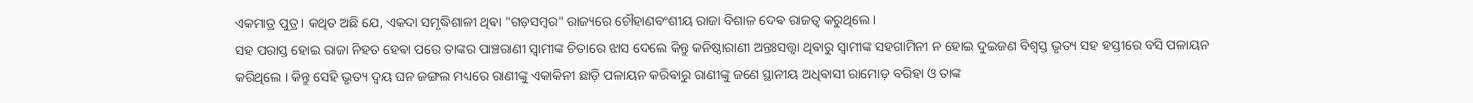ଏକମାତ୍ର ପୁତ୍ର । କଥିତ ଅଛି ଯେ, ଏକଦା ସମୃଦ୍ଧିଶାଳୀ ଥିଵା "ଗଡ଼ସମ୍ୱର" ରାଜ୍ୟରେ ଚୌହାଣବଂଶୀୟ ରାଜା ବିଶାଳ ଦେଵ ରାଜତ୍ୱ କରୁଥିଲେ ।
ସହ ପରାସ୍ତ ହୋଇ ରାଜା ନିହତ ହେଵା ପରେ ତାଙ୍କର ପାଞ୍ଚରାଣୀ ସ୍ୱାମୀଙ୍କ ଚିତାରେ ଝାସ ଦେଲେ କିନ୍ତୁ କନିଷ୍ଠାରାଣୀ ଅନ୍ତଃସତ୍ତ୍ୱା ଥିଵାରୁ ସ୍ୱାମୀଙ୍କ ସହଗାମିନୀ ନ ହୋଇ ଦୁଇଜଣ ବିଶ୍ୱସ୍ତ ଭୃତ୍ୟ ସହ ହସ୍ତୀରେ ବସି ପଳାୟନ କରିଥିଲେ । କିନ୍ତୁ ସେହି ଭୃତ୍ୟ ଦ୍ୱୟ ଘନ ଜଙ୍ଗଲ ମଧ୍ୟରେ ରାଣୀଙ୍କୁ ଏକାକିନୀ ଛାଡ଼ି ପଳାୟନ କରିଵାରୁ ରାଣୀଙ୍କୁ ଜଣେ ସ୍ଥାନୀୟ ଅଧିଵାସୀ ରାମୋଡ଼ ବରିହା ଓ ତାଙ୍କ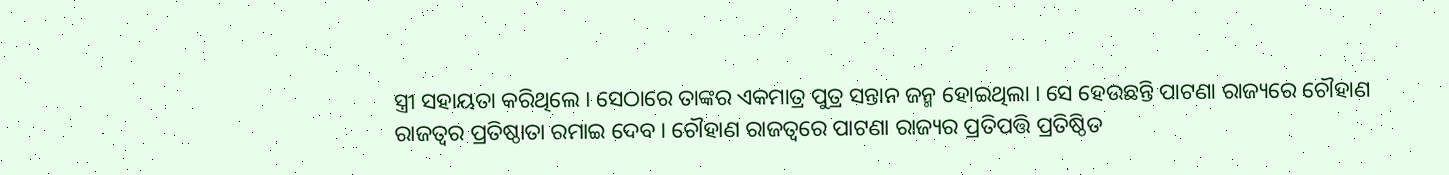ସ୍ତ୍ରୀ ସହାୟତା କରିଥିଲେ । ସେଠାରେ ତାଙ୍କର ଏକମାତ୍ର ପୁତ୍ର ସନ୍ତାନ ଜନ୍ମ ହୋଇଥିଲା । ସେ ହେଉଛନ୍ତି ପାଟଣା ରାଜ୍ୟରେ ଚୌହାଣ ରାଜତ୍ୱର ପ୍ରତିଷ୍ଠାତା ରମାଇ ଦେବ । ଚୌହାଣ ରାଜତ୍ୱରେ ପାଟଣା ରାଜ୍ୟର ପ୍ରତିପତ୍ତି ପ୍ରତିଷ୍ଠିତ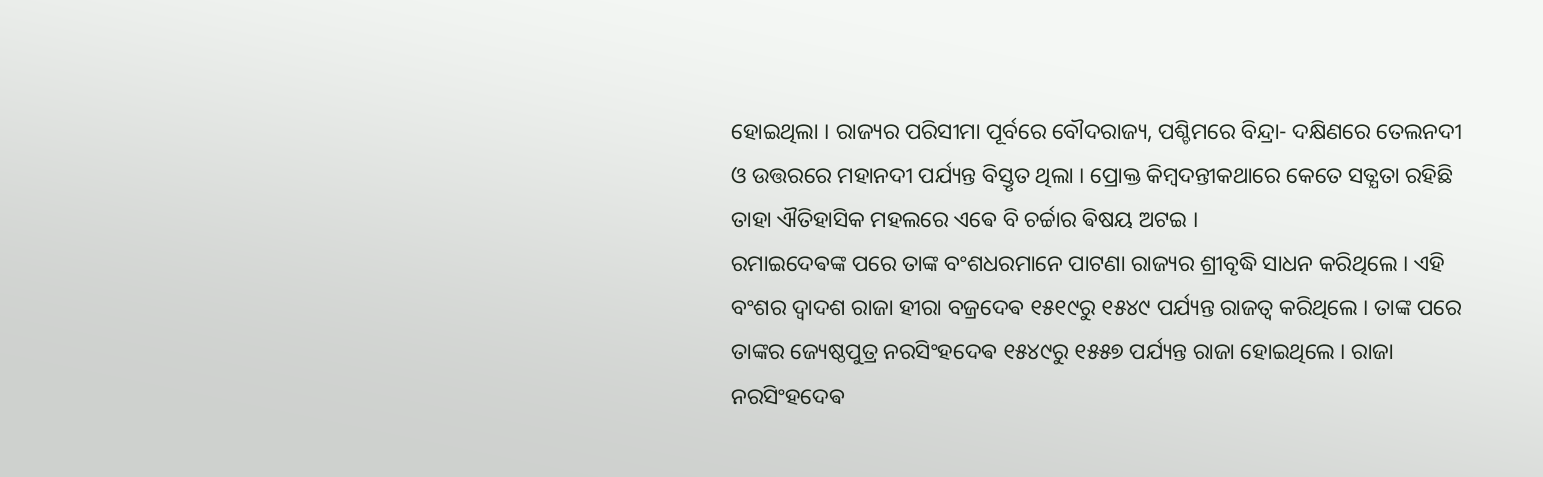ହୋଇଥିଲା । ରାଜ୍ୟର ପରିସୀମା ପୂର୍ବରେ ବୌଦରାଜ୍ୟ, ପଶ୍ଚିମରେ ବିନ୍ଦ୍ରା- ଦକ୍ଷିଣରେ ତେଲନଦୀ ଓ ଉତ୍ତରରେ ମହାନଦୀ ପର୍ଯ୍ୟନ୍ତ ବିସ୍ତୃତ ଥିଲା । ପ୍ରୋକ୍ତ କିମ୍ବଦନ୍ତୀକଥାରେ କେତେ ସତ୍ଯତା ରହିଛି ତାହା ଐତିହାସିକ ମହଲରେ ଏଵେ ବି ଚର୍ଚ୍ଚାର ଵିଷୟ ଅଟଇ ।
ରମାଇଦେଵଙ୍କ ପରେ ତାଙ୍କ ବଂଶଧରମାନେ ପାଟଣା ରାଜ୍ୟର ଶ୍ରୀବୃଦ୍ଧି ସାଧନ କରିଥିଲେ । ଏହି ବଂଶର ଦ୍ୱାଦଶ ରାଜା ହୀରା ବଜ୍ରଦେଵ ୧୫୧୯ରୁ ୧୫୪୯ ପର୍ଯ୍ୟନ୍ତ ରାଜତ୍ୱ କରିଥିଲେ । ତାଙ୍କ ପରେ ତାଙ୍କର ଜ୍ୟେଷ୍ଠପୁତ୍ର ନରସିଂହଦେଵ ୧୫୪୯ରୁ ୧୫୫୭ ପର୍ଯ୍ୟନ୍ତ ରାଜା ହୋଇଥିଲେ । ରାଜା ନରସିଂହଦେଵ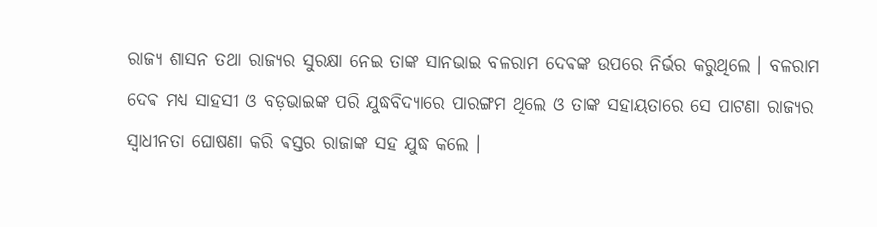ରାଜ୍ୟ ଶାସନ ତଥା ରାଜ୍ୟର ସୁରକ୍ଷା ନେଇ ତାଙ୍କ ସାନଭାଇ ବଳରାମ ଦେଵଙ୍କ ଉପରେ ନିର୍ଭର କରୁଥିଲେ । ବଳରାମ ଦେଵ ମଧ୍ୟ ସାହସୀ ଓ ବଡ଼ଭାଇଙ୍କ ପରି ଯୁଦ୍ଧବିଦ୍ୟାରେ ପାରଙ୍ଗମ ଥିଲେ ଓ ତାଙ୍କ ସହାୟତାରେ ସେ ପାଟଣା ରାଜ୍ୟର ସ୍ୱାଧୀନତା ଘୋଷଣା କରି ଵସ୍ତର ରାଜାଙ୍କ ସହ ଯୁଦ୍ଧ କଲେ ।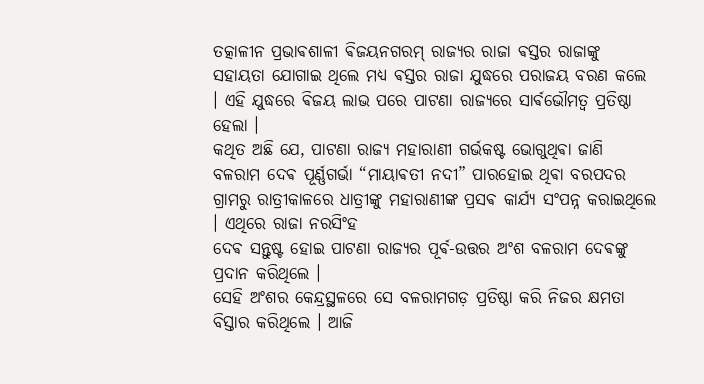ତତ୍କାଳୀନ ପ୍ରଭାଵଶାଳୀ ଵିଜୟନଗରମ୍ ରାଜ୍ୟର ରାଜା ଵସ୍ତର ରାଜାଙ୍କୁ ସହାୟତା ଯୋଗାଇ ଥିଲେ ମଧ୍ୟ ଵସ୍ତର ରାଜା ଯୁଦ୍ଧରେ ପରାଜୟ ବରଣ କଲେ । ଏହି ଯୁଦ୍ଧରେ ଵିଜୟ ଲାଭ ପରେ ପାଟଣା ରାଜ୍ୟରେ ସାର୍ଵଭୌମତ୍ୱ ପ୍ରତିଷ୍ଠା ହେଲା ।
କଥିତ ଅଛି ଯେ, ପାଟଣା ରାଜ୍ୟ ମହାରାଣୀ ଗର୍ଭକଷ୍ଟ ଭୋଗୁଥିଵା ଜାଣି ବଳରାମ ଦେଵ ପୂର୍ଣ୍ଣଗର୍ଭା “ମାୟାଵତୀ ନଦୀ” ପାରହୋଇ ଥିଵା ବରପଦର ଗ୍ରାମରୁ ରାତ୍ରୀକାଳରେ ଧାତ୍ରୀଙ୍କୁ ମହାରାଣୀଙ୍କ ପ୍ରସଵ କାର୍ଯ୍ୟ ସଂପନ୍ନ କରାଇଥିଲେ । ଏଥିରେ ରାଜା ନରସିଂହ
ଦେଵ ସନ୍ତୁଷ୍ଟ ହୋଇ ପାଟଣା ରାଜ୍ୟର ପୂର୍ଵ-ଉତ୍ତର ଅଂଶ ବଳରାମ ଦେଵଙ୍କୁ ପ୍ରଦାନ କରିଥିଲେ ।
ସେହି ଅଂଶର କେନ୍ଦ୍ରସ୍ଥଳରେ ସେ ବଳରାମଗଡ଼ ପ୍ରତିଷ୍ଠା କରି ନିଜର କ୍ଷମତା ବିସ୍ତାର କରିଥିଲେ । ଆଜି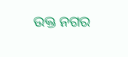ଉକ୍ତ ନଗର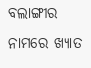ବଲାଙ୍ଗୀର ନାମରେ ଖ୍ଯାତ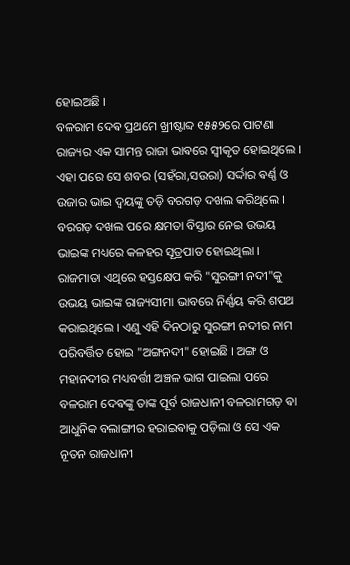ହୋଇଅଛି ।
ବଳରାମ ଦେଵ ପ୍ରଥମେ ଖ୍ରୀଷ୍ଟାବ୍ଦ ୧୫୫୨ରେ ପାଟଣା ରାଜ୍ୟର ଏକ ସାମନ୍ତ ରାଜା ଭାଵରେ ସ୍ୱୀକୃତ ହୋଇଥିଲେ । ଏହା ପରେ ସେ ଶବର (ସହଁରା,ସଉରା) ସର୍ଦ୍ଦାର ଵର୍ଣ୍ଣ ଓ ଉଜାର ଭାଇ ଦ୍ୱୟଙ୍କୁ ତଡ଼ି ବରଗଡ଼ ଦଖଲ କରିଥିଲେ ।
ବରଗଡ଼ ଦଖଲ ପରେ କ୍ଷମତା ବିସ୍ତାର ନେଇ ଉଭୟ ଭାଇଙ୍କ ମଧ୍ୟରେ କଳହର ସୂତ୍ରପାତ ହୋଇଥିଲା । ରାଜମାତା ଏଥିରେ ହସ୍ତକ୍ଷେପ କରି "ସୁରଙ୍ଗୀ ନଦୀ"କୁ ଉଭୟ ଭାଇଙ୍କ ରାଜ୍ୟସୀମା ଭାବରେ ନିର୍ଣ୍ଣୟ କରି ଶପଥ କରାଇଥିଲେ । ଏଣୁ ଏହି ଦିନଠାରୁ ସୁରଙ୍ଗୀ ନଦୀର ନାମ ପରିବର୍ତ୍ତିତ ହୋଇ "ଅଙ୍ଗନଦୀ" ହୋଇଛି । ଅଙ୍ଗ ଓ ମହାନଦୀର ମଧ୍ୟବର୍ତ୍ତୀ ଅଞ୍ଚଳ ଭାଗ ପାଇଲା ପରେ ବଳରାମ ଦେଵଙ୍କୁ ତାଙ୍କ ପୂର୍ବ ରାଜଧାନୀ ବଳରାମଗଡ଼ ଵା ଆଧୁନିକ ବଲାଙ୍ଗୀର ହରାଇଵାକୁ ପଡ଼ିଲା ଓ ସେ ଏକ ନୂତନ ରାଜଧାନୀ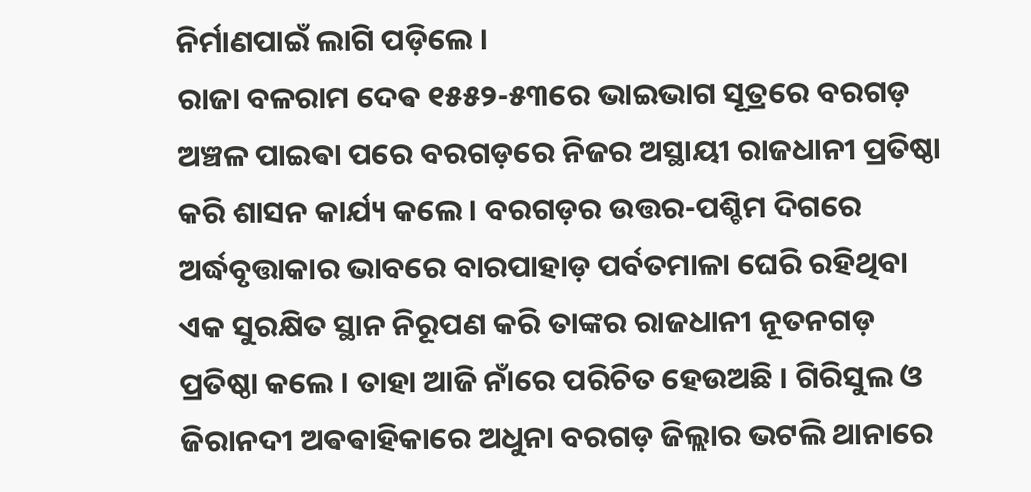ନିର୍ମାଣପାଇଁ ଲାଗି ପଡ଼ିଲେ ।
ରାଜା ବଳରାମ ଦେଵ ୧୫୫୨-୫୩ରେ ଭାଇଭାଗ ସୂତ୍ରରେ ବରଗଡ଼ ଅଞ୍ଚଳ ପାଇଵା ପରେ ବରଗଡ଼ରେ ନିଜର ଅସ୍ଥାୟୀ ରାଜଧାନୀ ପ୍ରତିଷ୍ଠା କରି ଶାସନ କାର୍ଯ୍ୟ କଲେ । ବରଗଡ଼ର ଉତ୍ତର-ପଶ୍ଚିମ ଦିଗରେ ଅର୍ଦ୍ଧବୃତ୍ତାକାର ଭାବରେ ବାରପାହାଡ଼ ପର୍ବତମାଳା ଘେରି ରହିଥିବା ଏକ ସୁରକ୍ଷିତ ସ୍ଥାନ ନିରୂପଣ କରି ତାଙ୍କର ରାଜଧାନୀ ନୂତନଗଡ଼ ପ୍ରତିଷ୍ଠା କଲେ । ତାହା ଆଜି ନାଁରେ ପରିଚିତ ହେଉଅଛି । ଗିରିସୁଲ ଓ ଜିରାନଦୀ ଅଵଵାହିକାରେ ଅଧୁନା ବରଗଡ଼ ଜିଲ୍ଲାର ଭଟଲି ଥାନାରେ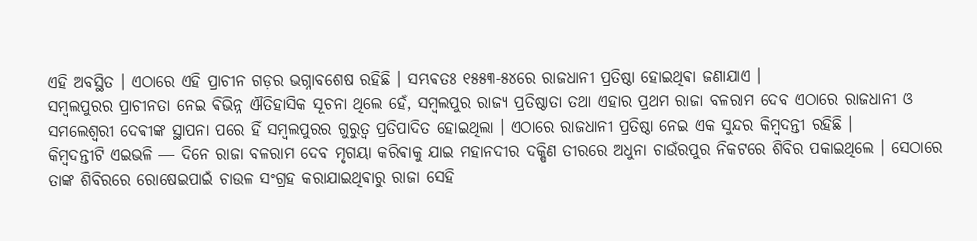ଏହି ଅବସ୍ଥିତ । ଏଠାରେ ଏହି ପ୍ରାଚୀନ ଗଡ଼ର ଭଗ୍ନାବଶେଷ ରହିଛି । ସମ୍ଭଵତଃ ୧୫୫୩-୫୪ରେ ରାଜଧାନୀ ପ୍ରତିଷ୍ଠା ହୋଇଥିଵା ଜଣାଯାଏ ।
ସମ୍ୱଲପୁରର ପ୍ରାଚୀନତା ନେଇ ଵିଭିନ୍ନ ଐତିହାସିକ ସୂଚନା ଥିଲେ ହେଁ, ସମ୍ୱଲପୁର ରାଜ୍ୟ ପ୍ରତିଷ୍ଠାତା ତଥା ଏହାର ପ୍ରଥମ ରାଜା ବଳରାମ ଦେବ ଏଠାରେ ରାଜଧାନୀ ଓ ସମଲେଶ୍ୱରୀ ଦେଵୀଙ୍କ ସ୍ଥାପନା ପରେ ହିଁ ସମ୍ୱଲପୁରର ଗୁରୁତ୍ୱ ପ୍ରତିପାଦିତ ହୋଇଥିଲା । ଏଠାରେ ରାଜଧାନୀ ପ୍ରତିଷ୍ଠା ନେଇ ଏକ ସୁନ୍ଦର କିମ୍ୱଦନ୍ତୀ ରହିଛି ।
କିମ୍ବଦନ୍ତୀଟି ଏଇଭଳି ― ଦିନେ ରାଜା ବଳରାମ ଦେବ ମୃଗୟା କରିଵାକୁ ଯାଇ ମହାନଦୀର ଦକ୍ଷିଣ ତୀରରେ ଅଧୁନା ଚାଉଁରପୁର ନିକଟରେ ଶିବିର ପକାଇଥିଲେ । ସେଠାରେ ତାଙ୍କ ଶିବିରରେ ରୋଷେଇପାଇଁ ଚାଉଳ ସଂଗ୍ରହ କରାଯାଇଥିଵାରୁ ରାଜା ସେହି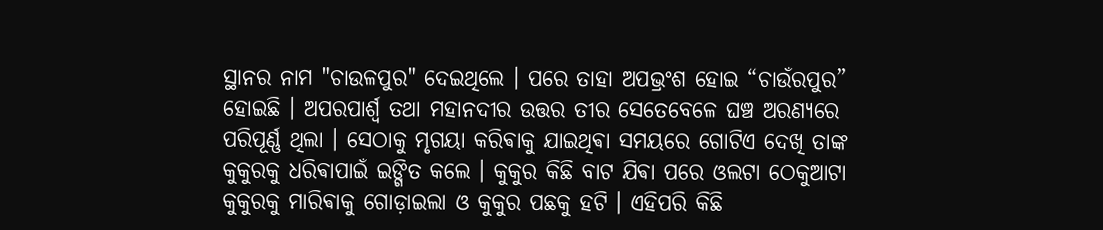ସ୍ଥାନର ନାମ "ଚାଉଳପୁର" ଦେଇଥିଲେ । ପରେ ତାହା ଅପଭ୍ରଂଶ ହୋଇ “ଚାଉଁରପୁର” ହୋଇଛି । ଅପରପାର୍ଶ୍ୱ ତଥା ମହାନଦୀର ଉତ୍ତର ତୀର ସେତେବେଳେ ଘଞ୍ଚ ଅରଣ୍ୟରେ ପରିପୂର୍ଣ୍ଣ ଥିଲା । ସେଠାକୁ ମୃଗୟା କରିଵାକୁ ଯାଇଥିଵା ସମୟରେ ଗୋଟିଏ ଦେଖି ତାଙ୍କ କୁକୁରକୁ ଧରିଵାପାଇଁ ଇଙ୍ଗିତ କଲେ । କୁକୁର କିଛି ବାଟ ଯିଵା ପରେ ଓଲଟା ଠେକୁଆଟା କୁକୁରକୁ ମାରିଵାକୁ ଗୋଡ଼ାଇଲା ଓ କୁକୁର ପଛକୁ ହଟି । ଏହିପରି କିଛି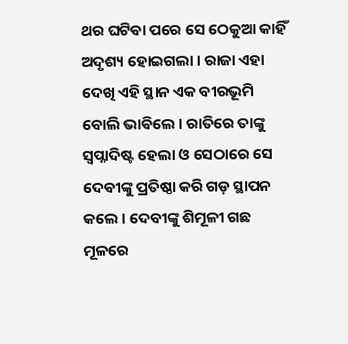ଥର ଘଟିଵା ପରେ ସେ ଠେକୁଆ କାହିଁ ଅଦୃଶ୍ୟ ହୋଇଗଲା । ରାଜା ଏହା ଦେଖି ଏହି ସ୍ଥାନ ଏକ ବୀରଭୂମି ବୋଲି ଭାଵିଲେ । ରାତିରେ ତାଙ୍କୁ ସ୍ୱପ୍ନାଦିଷ୍ଟ ହେଲା ଓ ସେଠାରେ ସେ ଦେଵୀଙ୍କୁ ପ୍ରତିଷ୍ଠା କରି ଗଡ଼ ସ୍ଥାପନ କଲେ । ଦେବୀଙ୍କୁ ଶିମୂଳୀ ଗଛ ମୂଳରେ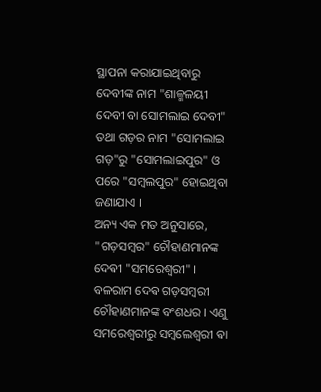ସ୍ଥାପନା କରାଯାଇଥିବାରୁ ଦେବୀଙ୍କ ନାମ "ଶାଳ୍ମଳୟୀ ଦେବୀ ବା ସୋମଲାଇ ଦେବୀ" ତଥା ଗଡ଼ର ନାମ "ସୋମଲାଇ ଗଡ଼"ରୁ "ସୋମଲାଇପୁର" ଓ ପରେ "ସମ୍ୱଲପୁର" ହୋଇଥିବା ଜଣାଯାଏ ।
ଅନ୍ୟ ଏକ ମତ ଅନୁସାରେ, "ଗଡ଼ସମ୍ୱର" ଚୌହାଣମାନଙ୍କ ଦେଵୀ "ସମରେଶ୍ୱରୀ" । ବଳରାମ ଦେଵ ଗଡ଼ସମ୍ୱରୀ ଚୌହାଣମାନଙ୍କ ବଂଶଧର । ଏଣୁ ସମରେଶ୍ୱରୀରୁ ସମ୍ୱଲେଶ୍ୱରୀ ଵା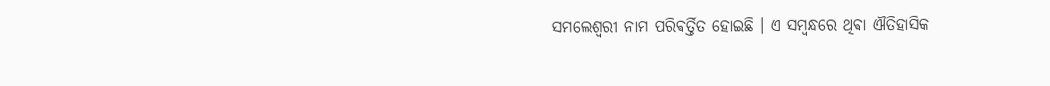ସମଲେଶ୍ୱରୀ ନାମ ପରିଵର୍ତ୍ତିତ ହୋଇଛି । ଏ ସମ୍ୱନ୍ଧରେ ଥିଵା ଐତିହାସିକ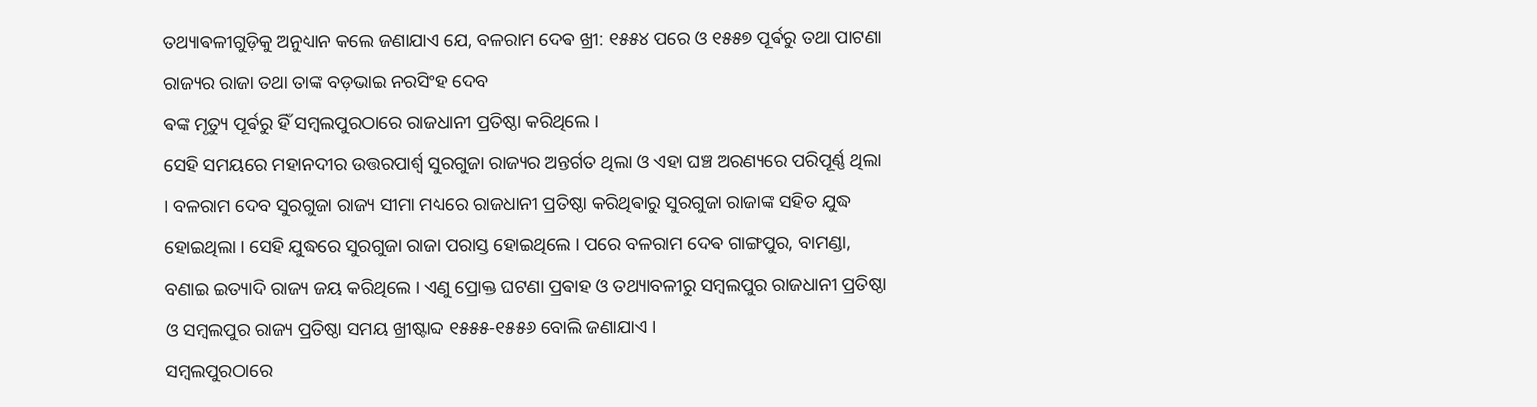ତଥ୍ୟାଵଳୀଗୁଡ଼ିକୁ ଅନୁଧ୍ୟାନ କଲେ ଜଣାଯାଏ ଯେ, ବଳରାମ ଦେଵ ଖ୍ରୀ: ୧୫୫୪ ପରେ ଓ ୧୫୫୭ ପୂର୍ଵରୁ ତଥା ପାଟଣା ରାଜ୍ୟର ରାଜା ତଥା ତାଙ୍କ ବଡ଼ଭାଇ ନରସିଂହ ଦେବ
ଵଙ୍କ ମୃତ୍ୟୁ ପୂର୍ଵରୁ ହିଁ ସମ୍ୱଲପୁରଠାରେ ରାଜଧାନୀ ପ୍ରତିଷ୍ଠା କରିଥିଲେ ।
ସେହି ସମୟରେ ମହାନଦୀର ଉତ୍ତରପାର୍ଶ୍ୱ ସୁରଗୁଜା ରାଜ୍ୟର ଅନ୍ତର୍ଗତ ଥିଲା ଓ ଏହା ଘଞ୍ଚ ଅରଣ୍ୟରେ ପରିପୂର୍ଣ୍ଣ ଥିଲା । ବଳରାମ ଦେବ ସୁରଗୁଜା ରାଜ୍ୟ ସୀମା ମଧ୍ୟରେ ରାଜଧାନୀ ପ୍ରତିଷ୍ଠା କରିଥିଵାରୁ ସୁରଗୁଜା ରାଜାଙ୍କ ସହିତ ଯୁଦ୍ଧ ହୋଇଥିଲା । ସେହି ଯୁଦ୍ଧରେ ସୁରଗୁଜା ରାଜା ପରାସ୍ତ ହୋଇଥିଲେ । ପରେ ବଳରାମ ଦେଵ ଗାଙ୍ଗପୁର, ବାମଣ୍ଡା, ବଣାଇ ଇତ୍ୟାଦି ରାଜ୍ୟ ଜୟ କରିଥିଲେ । ଏଣୁ ପ୍ରୋକ୍ତ ଘଟଣା ପ୍ରଵାହ ଓ ତଥ୍ୟାବଳୀରୁ ସମ୍ୱଲପୁର ରାଜଧାନୀ ପ୍ରତିଷ୍ଠା ଓ ସମ୍ୱଲପୁର ରାଜ୍ୟ ପ୍ରତିଷ୍ଠା ସମୟ ଖ୍ରୀଷ୍ଟାବ୍ଦ ୧୫୫୫-୧୫୫୬ ବୋଲି ଜଣାଯାଏ ।
ସମ୍ୱଲପୁରଠାରେ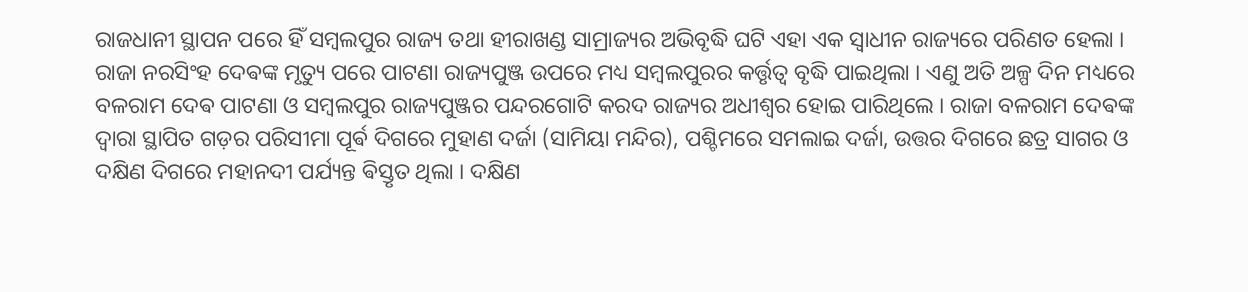ରାଜଧାନୀ ସ୍ଥାପନ ପରେ ହିଁ ସମ୍ୱଲପୁର ରାଜ୍ୟ ତଥା ହୀରାଖଣ୍ଡ ସାମ୍ରାଜ୍ୟର ଅଭିବୃଦ୍ଧି ଘଟି ଏହା ଏକ ସ୍ୱାଧୀନ ରାଜ୍ୟରେ ପରିଣତ ହେଲା । ରାଜା ନରସିଂହ ଦେଵଙ୍କ ମୃତ୍ୟୁ ପରେ ପାଟଣା ରାଜ୍ୟପୁଞ୍ଜ ଉପରେ ମଧ୍ୟ ସମ୍ୱଲପୁରର କର୍ତ୍ତୃତ୍ୱ ବୃଦ୍ଧି ପାଇଥିଲା । ଏଣୁ ଅତି ଅଳ୍ପ ଦିନ ମଧ୍ୟରେ ବଳରାମ ଦେଵ ପାଟଣା ଓ ସମ୍ୱଲପୁର ରାଜ୍ୟପୁଞ୍ଜର ପନ୍ଦରଗୋଟି କରଦ ରାଜ୍ୟର ଅଧୀଶ୍ୱର ହୋଇ ପାରିଥିଲେ । ରାଜା ବଳରାମ ଦେଵଙ୍କ ଦ୍ୱାରା ସ୍ଥାପିତ ଗଡ଼ର ପରିସୀମା ପୂର୍ଵ ଦିଗରେ ମୁହାଣ ଦର୍ଜା (ସାମିୟା ମନ୍ଦିର), ପଶ୍ଚିମରେ ସମଲାଇ ଦର୍ଜା, ଉତ୍ତର ଦିଗରେ ଛତ୍ର ସାଗର ଓ ଦକ୍ଷିଣ ଦିଗରେ ମହାନଦୀ ପର୍ଯ୍ୟନ୍ତ ଵିସ୍ତୃତ ଥିଲା । ଦକ୍ଷିଣ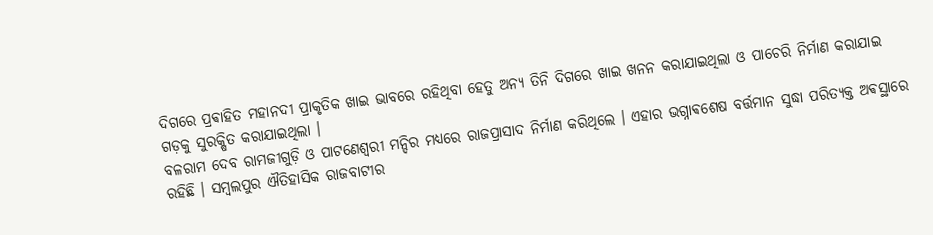ଦିଗରେ ପ୍ରଵାହିତ ମହାନଦୀ ପ୍ରାକୃତିକ ଖାଇ ଭାବରେ ରହିଥିବା ହେତୁ ଅନ୍ୟ ତିନି ଦିଗରେ ଖାଇ ଖନନ କରାଯାଇଥିଲା ଓ ପାଚେରି ନିର୍ମାଣ କରାଯାଇ ଗଡ଼କୁ ସୁରକ୍ଷିତ କରାଯାଇଥିଲା ।
ବଳରାମ ଦେବ ରାମଜୀଗୁଡ଼ି ଓ ପାଟଣେଶ୍ୱରୀ ମନ୍ଦିର ମଧ୍ୟରେ ରାଜପ୍ରାସାଦ ନିର୍ମାଣ କରିଥିଲେ । ଏହାର ଭଗ୍ନାଵଶେଷ ବର୍ତ୍ତମାନ ସୁଦ୍ଧା ପରିତ୍ୟକ୍ତ ଅଵସ୍ଥାରେ ରହିଛି । ସମ୍ୱଲପୁର ଐତିହାସିକ ରାଜବାଟୀର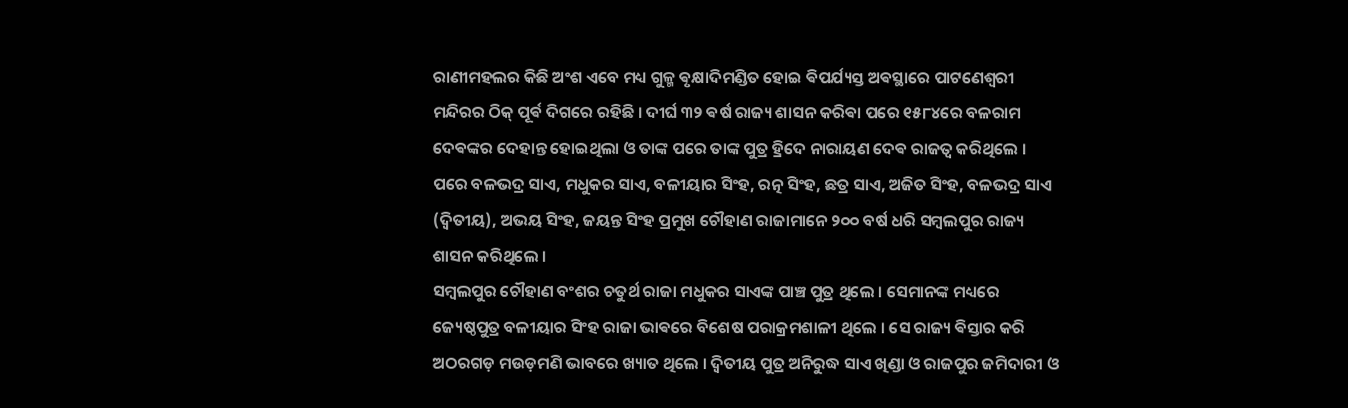ରାଣୀମହଲର କିଛି ଅଂଶ ଏବେ ମଧ୍ୟ ଗୁଳ୍ମ ଵୃକ୍ଷାଦିମଣ୍ଡିତ ହୋଇ ଵିପର୍ଯ୍ୟସ୍ତ ଅଵସ୍ଥାରେ ପାଟଣେଶ୍ୱରୀ ମନ୍ଦିରର ଠିକ୍ ପୂର୍ଵ ଦିଗରେ ରହିଛି । ଦୀର୍ଘ ୩୨ ଵର୍ଷ ରାଜ୍ୟ ଶାସନ କରିଵା ପରେ ୧୫୮୪ରେ ବଳରାମ ଦେଵଙ୍କର ଦେହାନ୍ତ ହୋଇଥିଲା ଓ ତାଙ୍କ ପରେ ତାଙ୍କ ପୁତ୍ର ହ୍ରିଦେ ନାରାୟଣ ଦେଵ ରାଜତ୍ୱ କରିଥିଲେ । ପରେ ବଳଭଦ୍ର ସାଏ, ମଧୁକର ସାଏ, ବଳୀୟାର ସିଂହ, ରତ୍ନ ସିଂହ, ଛତ୍ର ସାଏ, ଅଜିତ ସିଂହ, ବଳଭଦ୍ର ସାଏ (ଦ୍ୱିତୀୟ), ଅଭୟ ସିଂହ, ଜୟନ୍ତ ସିଂହ ପ୍ରମୁଖ ଚୌହାଣ ରାଜାମାନେ ୨୦୦ ବର୍ଷ ଧରି ସମ୍ୱଲପୁର ରାଜ୍ୟ ଶାସନ କରିଥିଲେ ।
ସମ୍ୱଲପୁର ଚୌହାଣ ବଂଶର ଚତୁର୍ଥ ରାଜା ମଧୁକର ସାଏଙ୍କ ପାଞ୍ଚ ପୁତ୍ର ଥିଲେ । ସେମାନଙ୍କ ମଧ୍ୟରେ ଜ୍ୟେଷ୍ଠପୁତ୍ର ବଳୀୟାର ସିଂହ ରାଜା ଭାଵରେ ବିଶେଷ ପରାକ୍ରମଶାଳୀ ଥିଲେ । ସେ ରାଜ୍ୟ ଵିସ୍ତାର କରି ଅଠରଗଡ଼ ମଉଡ଼ମଣି ଭାବରେ ଖ୍ୟାତ ଥିଲେ । ଦ୍ୱିତୀୟ ପୁତ୍ର ଅନିରୁଦ୍ଧ ସାଏ ଖିଣ୍ଡା ଓ ରାଜପୁର ଜମିଦାରୀ ଓ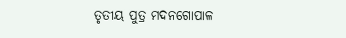ତୃତୀୟ ପୁତ୍ର ମଦନଗୋପାଳ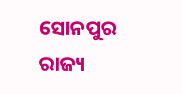ସୋନପୁର ରାଜ୍ୟ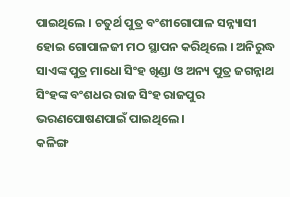ପାଇଥିଲେ । ଚତୁର୍ଥ ପୁତ୍ର ବଂଶୀଗୋପାଳ ସନ୍ନ୍ୟାସୀ ହୋଇ ଗୋପାଳଜୀ ମଠ ସ୍ଥାପନ କରିଥିଲେ । ଅନିରୁଦ୍ଧ ସାଏଙ୍କ ପୁତ୍ର ମାଧୋ ସିଂହ ଖିଣ୍ଡା ଓ ଅନ୍ୟ ପୁତ୍ର ଜଗନ୍ନାଥ ସିଂହଙ୍କ ବଂଶଧର ରାଜ ସିଂହ ରାଜପୁର ଭରଣପୋଷଣପାଇଁ ପାଇଥିଲେ ।
କଳିଙ୍ଗ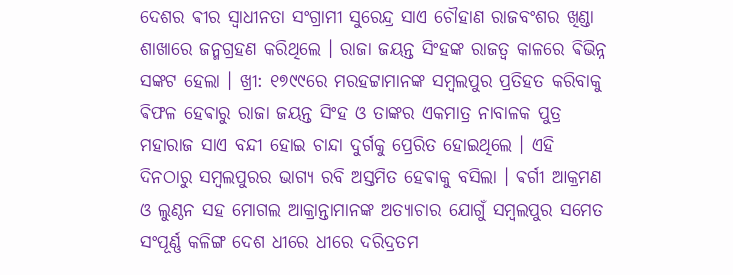ଦେଶର ଵୀର ସ୍ଵାଧୀନତା ସଂଗ୍ରାମୀ ସୁରେନ୍ଦ୍ର ସାଏ ଚୌହାଣ ରାଜବଂଶର ଖିଣ୍ଡା ଶାଖାରେ ଜନ୍ମଗ୍ରହଣ କରିଥିଲେ । ରାଜା ଜୟନ୍ତ ସିଂହଙ୍କ ରାଜତ୍ୱ କାଳରେ ଵିଭିନ୍ନ ସଙ୍କଟ ହେଲା । ଖ୍ରୀ: ୧୭୯୯ରେ ମରହଟ୍ଟାମାନଙ୍କ ସମ୍ୱଲପୁର ପ୍ରତିହତ କରିବାକୁ ଵିଫଳ ହେଵାରୁ ରାଜା ଜୟନ୍ତ ସିଂହ ଓ ତାଙ୍କର ଏକମାତ୍ର ନାବାଳକ ପୁତ୍ର ମହାରାଜ ସାଏ ବନ୍ଦୀ ହୋଇ ଚାନ୍ଦା ଦୁର୍ଗକୁ ପ୍ରେରିତ ହୋଇଥିଲେ । ଏହି ଦିନଠାରୁ ସମ୍ୱଲପୁରର ଭାଗ୍ୟ ରବି ଅସ୍ତମିତ ହେଵାକୁ ବସିଲା । ଵର୍ଗୀ ଆକ୍ରମଣ ଓ ଲୁଣ୍ଠନ ସହ ମୋଗଲ ଆକ୍ରାନ୍ତାମାନଙ୍କ ଅତ୍ଯାଚାର ଯୋଗୁଁ ସମ୍ବଲପୁର ସମେତ ସଂପୂର୍ଣ୍ଣ କଳିଙ୍ଗ ଦେଶ ଧୀରେ ଧୀରେ ଦରିଦ୍ରତମ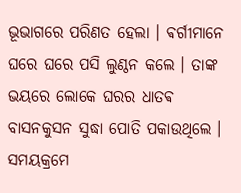ଭୂଭାଗରେ ପରିଣତ ହେଲା । ଵର୍ଗୀମାନେ ଘରେ ଘରେ ପସି ଲୁଣ୍ଠନ କଲେ । ତାଙ୍କ ଭୟରେ ଲୋକେ ଘରର ଧାତଵ ବାସନକୁସନ ସୁଦ୍ଧା ପୋତି ପକାଉଥିଲେ । ସମୟକ୍ରମେ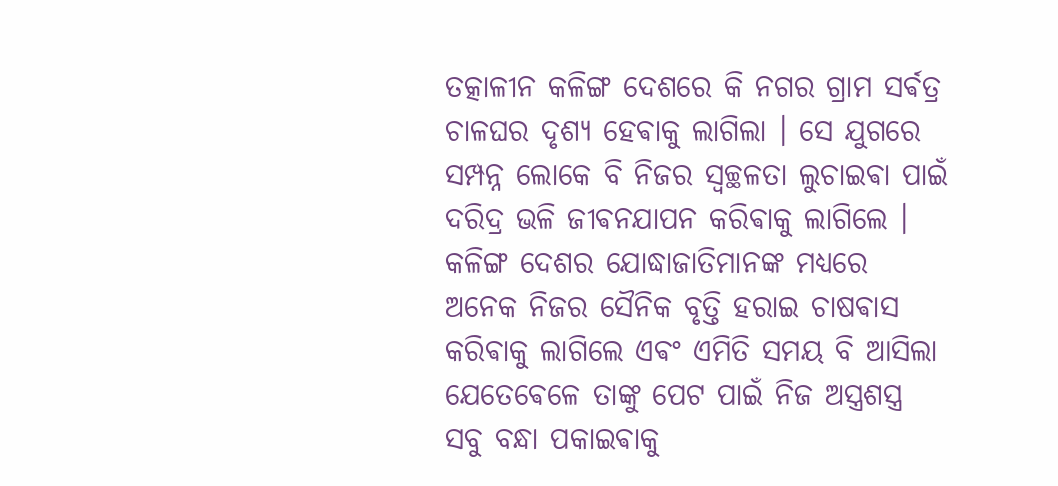ତତ୍କାଳୀନ କଳିଙ୍ଗ ଦେଶରେ କି ନଗର ଗ୍ରାମ ସର୍ଵତ୍ର ଚାଳଘର ଦୃଶ୍ୟ ହେଵାକୁ ଲାଗିଲା । ସେ ଯୁଗରେ ସମ୍ପନ୍ନ ଲୋକେ ବି ନିଜର ସ୍ଵଚ୍ଛଳତା ଲୁଚାଇଵା ପାଇଁ ଦରିଦ୍ର ଭଳି ଜୀଵନଯାପନ କରିଵାକୁ ଲାଗିଲେ । କଳିଙ୍ଗ ଦେଶର ଯୋଦ୍ଧାଜାତିମାନଙ୍କ ମଧ୍ୟରେ ଅନେକ ନିଜର ସୈନିକ ବୃତ୍ତି ହରାଇ ଚାଷଵାସ କରିଵାକୁ ଲାଗିଲେ ଏଵଂ ଏମିତି ସମୟ ବି ଆସିଲା ଯେତେଵେଳେ ତାଙ୍କୁ ପେଟ ପାଇଁ ନିଜ ଅସ୍ତ୍ରଶସ୍ତ୍ର ସବୁ ବନ୍ଧା ପକାଇଵାକୁ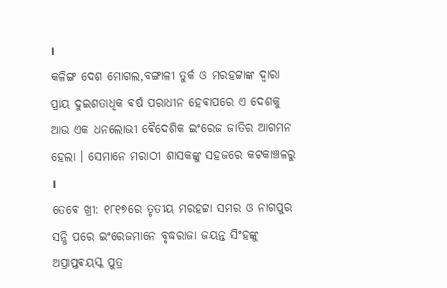।
କଳିଙ୍ଗ ଦେଶ ମୋଗଲ,ବଙ୍ଗାଳୀ ତୁର୍କ ଓ ମରହଟ୍ଟାଙ୍କ ଦ୍ଵାରା ପ୍ରାୟ ଦୁଇଶତାଧିକ ଵର୍ଷ ପରାଧୀନ ହେଵାପରେ ଏ ଦେଶକୁ ଆଉ ଏକ ଧନଲୋଭୀ ଵୈଦେଶିକ ଇଂରେଜ ଜାତିର ଆଗମନ ହେଲା । ସେମାନେ ମରାଠୀ ଶାସକଙ୍କୁ ସହଜରେ କଟକାଞ୍ଚଳରୁ ।
ତେଵେ ଖ୍ରୀ: ୧୮୧୭ରେ ତୃତୀୟ ମରହଟ୍ଟା ସମର ଓ ନାଗପୁର ସନ୍ଧି ପରେ ଇଂରେଜମାନେ ବୃଦ୍ଧରାଜା ଜୟନ୍ତ ସିଂହଙ୍କୁ ଅପ୍ରାପ୍ତଵୟସ୍କ ପୁତ୍ର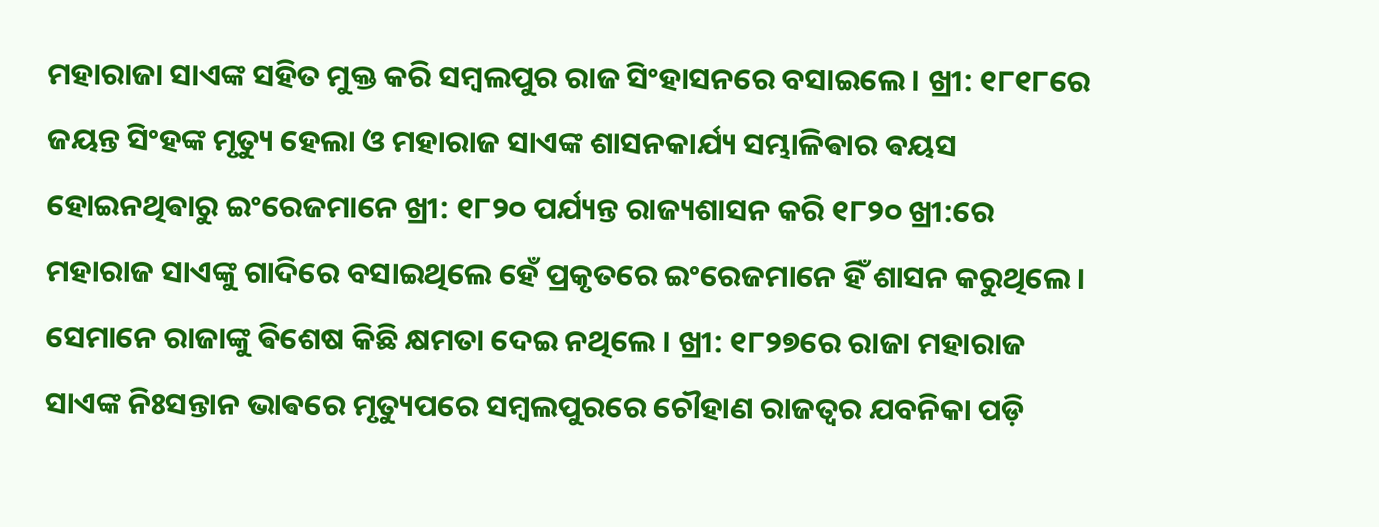ମହାରାଜା ସାଏଙ୍କ ସହିତ ମୁକ୍ତ କରି ସମ୍ୱଲପୁର ରାଜ ସିଂହାସନରେ ବସାଇଲେ । ଖ୍ରୀ: ୧୮୧୮ରେ ଜୟନ୍ତ ସିଂହଙ୍କ ମୃତ୍ୟୁ ହେଲା ଓ ମହାରାଜ ସାଏଙ୍କ ଶାସନକାର୍ଯ୍ୟ ସମ୍ଭାଳିଵାର ଵୟସ ହୋଇନଥିଵାରୁ ଇଂରେଜମାନେ ଖ୍ରୀ: ୧୮୨୦ ପର୍ଯ୍ୟନ୍ତ ରାଜ୍ୟଶାସନ କରି ୧୮୨୦ ଖ୍ରୀ:ରେ ମହାରାଜ ସାଏଙ୍କୁ ଗାଦିରେ ବସାଇଥିଲେ ହେଁ ପ୍ରକୃତରେ ଇଂରେଜମାନେ ହିଁ ଶାସନ କରୁଥିଲେ ।
ସେମାନେ ରାଜାଙ୍କୁ ଵିଶେଷ କିଛି କ୍ଷମତା ଦେଇ ନଥିଲେ । ଖ୍ରୀ: ୧୮୨୭ରେ ରାଜା ମହାରାଜ ସାଏଙ୍କ ନିଃସନ୍ତାନ ଭାଵରେ ମୃତ୍ୟୁପରେ ସମ୍ୱଲପୁରରେ ଚୌହାଣ ରାଜତ୍ୱର ଯବନିକା ପଡ଼ି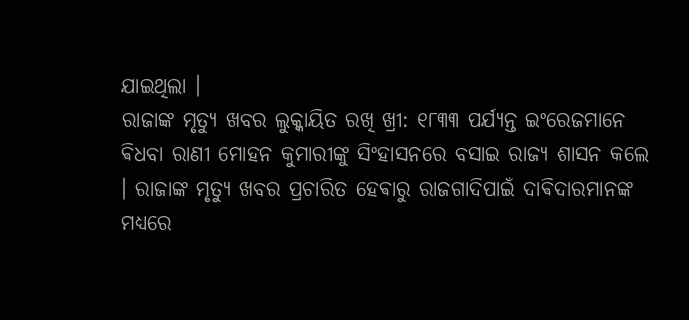ଯାଇଥିଲା ।
ରାଜାଙ୍କ ମୃତ୍ୟୁ ଖବର ଲୁକ୍କାୟିତ ରଖି ଖ୍ରୀ: ୧୮୩୩ ପର୍ଯ୍ୟନ୍ତ ଇଂରେଜମାନେ ଵିଧବା ରାଣୀ ମୋହନ କୁମାରୀଙ୍କୁ ସିଂହାସନରେ ବସାଇ ରାଜ୍ୟ ଶାସନ କଲେ । ରାଜାଙ୍କ ମୃତ୍ୟୁ ଖବର ପ୍ରଚାରିତ ହେଵାରୁ ରାଜଗାଦିପାଇଁ ଦାଵିଦାରମାନଙ୍କ ମଧ୍ୟରେ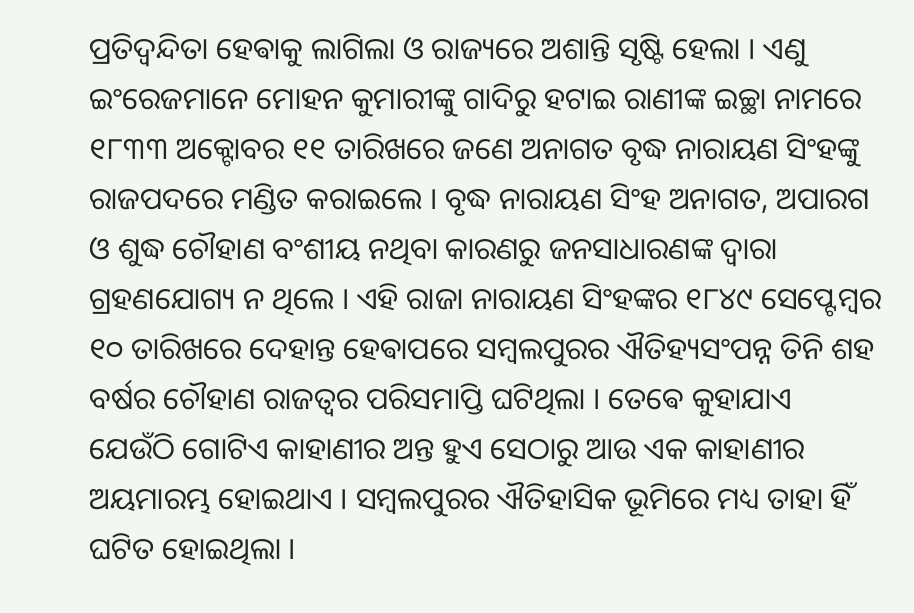ପ୍ରତିଦ୍ୱନ୍ଦିତା ହେଵାକୁ ଲାଗିଲା ଓ ରାଜ୍ୟରେ ଅଶାନ୍ତି ସୃଷ୍ଟି ହେଲା । ଏଣୁ ଇଂରେଜମାନେ ମୋହନ କୁମାରୀଙ୍କୁ ଗାଦିରୁ ହଟାଇ ରାଣୀଙ୍କ ଇଚ୍ଛା ନାମରେ ୧୮୩୩ ଅକ୍ଟୋବର ୧୧ ତାରିଖରେ ଜଣେ ଅନାଗତ ବୃଦ୍ଧ ନାରାୟଣ ସିଂହଙ୍କୁ ରାଜପଦରେ ମଣ୍ଡିତ କରାଇଲେ । ବୃଦ୍ଧ ନାରାୟଣ ସିଂହ ଅନାଗତ, ଅପାରଗ ଓ ଶୁଦ୍ଧ ଚୌହାଣ ବଂଶୀୟ ନଥିବା କାରଣରୁ ଜନସାଧାରଣଙ୍କ ଦ୍ୱାରା ଗ୍ରହଣଯୋଗ୍ୟ ନ ଥିଲେ । ଏହି ରାଜା ନାରାୟଣ ସିଂହଙ୍କର ୧୮୪୯ ସେପ୍ଟେମ୍ୱର ୧୦ ତାରିଖରେ ଦେହାନ୍ତ ହେଵାପରେ ସମ୍ୱଲପୁରର ଐତିହ୍ୟସଂପନ୍ନ ତିନି ଶହ ବର୍ଷର ଚୌହାଣ ରାଜତ୍ୱର ପରିସମାପ୍ତି ଘଟିଥିଲା । ତେଵେ କୁହାଯାଏ ଯେଉଁଠି ଗୋଟିଏ କାହାଣୀର ଅନ୍ତ ହୁଏ ସେଠାରୁ ଆଉ ଏକ କାହାଣୀର ଅୟମାରମ୍ଭ ହୋଇଥାଏ । ସମ୍ବଲପୁରର ଐତିହାସିକ ଭୂମିରେ ମଧ୍ୟ ତାହା ହିଁ ଘଟିତ ହୋଇଥିଲା ।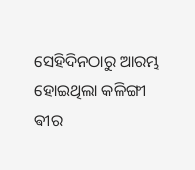ସେହିଦିନଠାରୁ ଆରମ୍ଭ ହୋଇଥିଲା କଳିଙ୍ଗୀ ଵୀର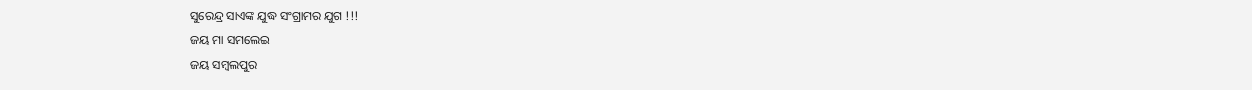ସୁରେନ୍ଦ୍ର ସାଏଙ୍କ ଯୁଦ୍ଧ ସଂଗ୍ରାମର ଯୁଗ !!!
ଜୟ ମା ସମଲେଇ
ଜୟ ସମ୍ବଲପୁର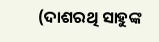(ଦାଶରଥି ସାହୁଙ୍କ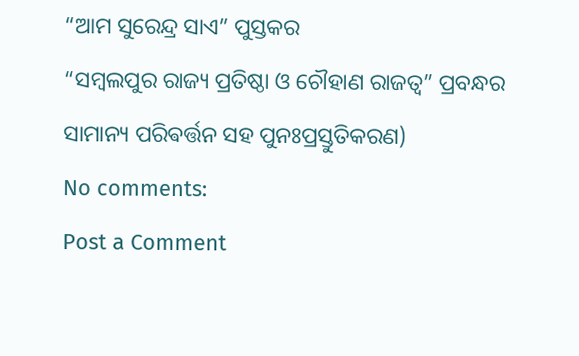“ଆମ ସୁରେନ୍ଦ୍ର ସାଏ” ପୁସ୍ତକର
“ସମ୍ବଲପୁର ରାଜ୍ୟ ପ୍ରତିଷ୍ଠା ଓ ଚୌହାଣ ରାଜତ୍ଵ” ପ୍ରବନ୍ଧର ସାମାନ୍ୟ ପରିଵର୍ତ୍ତନ ସହ ପୁନଃପ୍ରସ୍ତୁତିକରଣ)
No comments:
Post a Comment